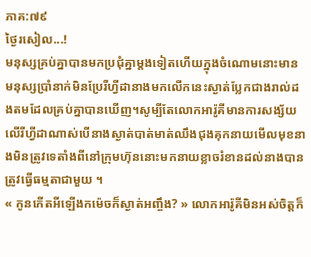ភាគ:៧៩
ថ្ងៃរសៀល...!
មនុស្សគ្រប់គ្នាបានមកប្រជុំគ្នាម្ដងទៀតហើយក្នុងចំណោមនោះមានមនុស្សប្រាំនាក់មិនប្រែរីហ្វីដានាងមកលើកនេះស្ងាត់ប្លែកជាងរាល់ដងតមដែលគ្រប់គ្នាបានឃើញ។សូម្បីតែលោកអារ៉ូគីមានការសង្ស័យលើរីហ្វីដាណាស់បើនាងស្ងាត់បាត់មាត់ឈឹងជុងគុកនាយមើលមុខនាងមិនត្រូវទេតាំងពីនៅក្រុមហ៊ុននោះមកនាយខ្លាចរំខានដល់នាងបានត្រូវធ្វើធម្មតាជាមួយ ។
« កូនកើតអីឡើងកម៉េចក៏ស្ងាត់អញ្ចឹង? » លោកអារ៉ូគីមិនអស់ចិត្តក៏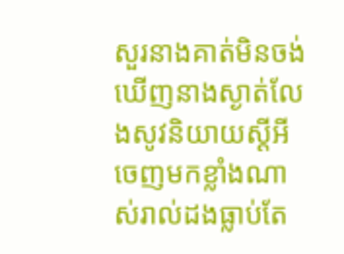សួរនាងគាត់មិនចង់ឃើញនាងស្ងាត់លែងសូវនិយាយស្ដីអីចេញមកខ្លាំងណាស់រាល់ដងធ្លាប់តែ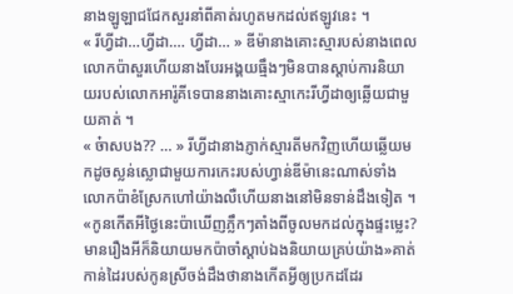នាងឡូឡាជជែកសួរនាំពីគាត់រហូតមកដល់ឥឡូវនេះ ។
« រីហ្វីដា...ហ្វីដា.... ហ្វីដា... » ឌីម៉ានាងគោះស្មារបស់នាងពេលលោកប៉ាសួរហើយនាងបែរអង្គយធ្មឹងៗមិនបានស្ដាប់ការនិយាយរបស់លោកអារ៉ូគីទេបាននាងគោះស្មាកេះរីហ្វីដាឲ្យឆ្លើយជាមួយគាត់ ។
« ច៎ាសបង?? ... » រីហ្វីដានាងភ្ញាក់ស្មារតីមកវិញហើយឆ្លើយមកដូចស្លន់ស្លោជាមួយការកេះរបស់ហ្វាន់ឌីម៉ានេះណាស់ទាំងលោកប៉ាខំស្រែកហៅយ៉ាងលឺហើយនាងនៅមិនទាន់ដឹងទៀត ។
«កូនកើតអីថ្ងៃនេះប៉ាឃើញភ្លឹកៗតាំងពីចូលមកដល់ក្នុងផ្ទះម្លេះ?មានរឿងអីក៏និយាយមកប៉ាចាំស្ដាប់ឯងនិយាយគ្រប់យ៉ាង»គាត់កាន់ដៃរបស់កូនស្រីចង់ដឹងថានាងកើតអ្វីឲ្យប្រកដដែរ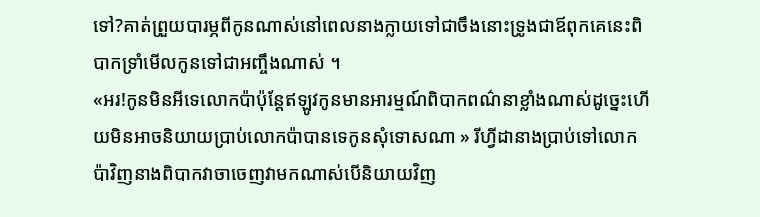ទៅ?គាត់ព្រួយបារម្ភពីកូនណាស់នៅពេលនាងក្លាយទៅជាចឹងនោះទ្រូងជាឪពុកគេនេះពិបាកទ្រាំមើលកូនទៅជាអញ្ចឹងណាស់ ។
«អរ!កូនមិនអីទេលោកប៉ាប៉ុន្ដែឥឡូវកូនមានអារម្មណ៍ពិបាកពណ៌នាខ្លាំងណាស់ដូច្នេះហើយមិនអាចនិយាយប្រាប់លោកប៉ាបានទេកូនសុំទោសណា » រីហ្វីដានាងប្រាប់ទៅលោកប៉ាវិញនាងពិបាកវាចាចេញវាមកណាស់បើនិយាយវិញ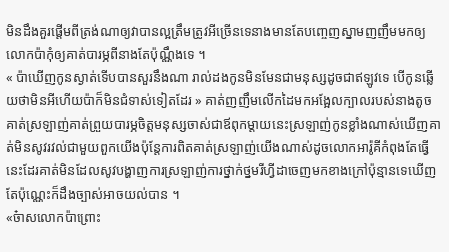មិនដឹងគួរផ្ដើមពីត្រង់ណាឲ្យវាបានល្អត្រឹមត្រូវអីច្រើនទេនាងមានតែបញ្ចេញស្នាមញញឹមមកឲ្យលោកប៉ាកុំឲ្យគាត់បារម្ភពីនាងតែប៉ុណ្ណឹងទេ ។
« ប៉ាឃើញកូនស្ងាត់ទើបបានសួរនឹងណា រាល់ដងកូនមិនមែនជាមនុស្សដូចជាឥឡូវទេ បើកូនឆ្លើយថាមិនអីហើយប៉ាក៏មិនជំទាស់ទៀតដែរ » គាត់ញញឹមលើកដៃមកអង្អែលក្បាលរបស់នាងតូច គាត់ស្រឡាញ់គាត់ព្រួយបារម្ភចិត្តមនុស្សចាស់ជាឪពុកម្ដាយនេះស្រឡាញ់កូនខ្លាំងណាស់ឃើញគាត់មិនសូវរវល់ជាមួយពួកយើងប៉ុន្តែការពិតគាត់ស្រឡាញ់យើងណាស់ដូចលោកអារ៉ូគីកំពុងតែធ្វើនេះដែរគាត់មិនដែលសូវបង្ហាញការស្រឡាញ់ការថ្នាក់ថ្នមរីហ្វីដាចេញមកខាងក្រៅប៉ុន្មានទេឃើញតែប៉ុណ្ណេះក៏ដឹងច្បាស់អាចយល់បាន ។
«ច៎ាសលោកប៉ាព្រោះ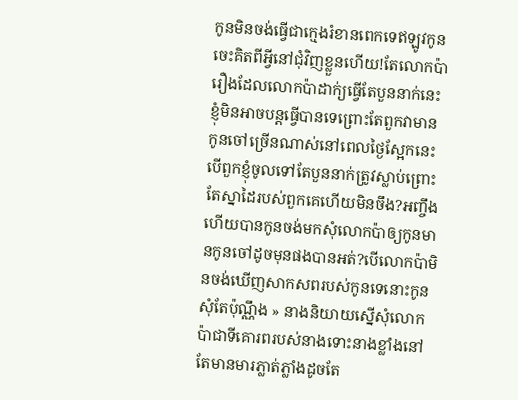កូនមិនចង់ធ្វើជាក្មេងរំខានពេកទេឥឡូវកូនចេះគិតពីអ្វីនៅជុំវិញខ្លួនហើយ!តែលោកប៉ារឿងដែលលោកប៉ាដាក់្យធ្វើតែបួននាក់នេះខ្ញុំមិនអាចបន្តធ្វើបានទេព្រោះតែពួកវាមានកូនចៅច្រើនណាស់នៅពេលថ្ងៃស្អែកនេះបើពួកខ្ញុំចូលទៅតែបួននាក់ត្រូវស្លាប់ព្រោះតែស្នាដៃរបស់ពួកគេហើយមិនចឹង?អញ្ចឹងហើយបានកូនចង់មកសុំលោកប៉ាឲ្យកូនមានកូនចៅដូចមុនផងបានអត់?បើលោកប៉ាមិនចង់ឃើញសាកសពរបស់កូនទេនោះកូនសុំតែប៉ុណ្ណឹង » នាងនិយាយស្នើសុំលោកប៉ាជាទីគោរពរបស់នាងទោះនាងខ្លាំងនៅតែមានមារភ្លាត់ភ្លាំងដូចតែ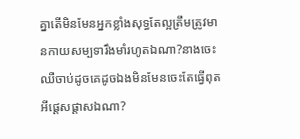គ្នាតើមិនមែនអ្នកខ្លាំងសុទ្ធតែល្អត្រឹមត្រូវមានកាយសម្បទារឹងមាំរហូតឯណា?នាងចេះឈឺចាប់ដូចគេដូចឯងមិនមែនចេះតែធ្វើពុតអីផ្ដេសផ្ដាសឯណា?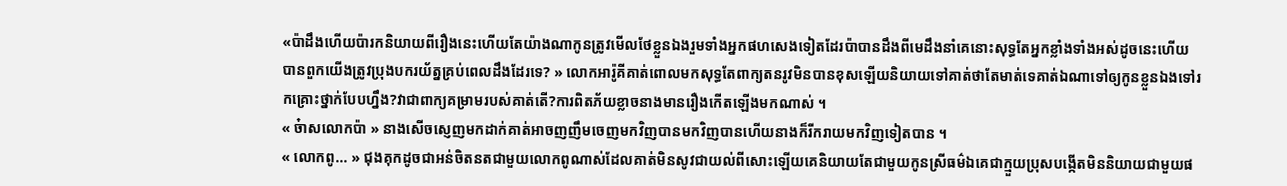«ប៉ាដឹងហើយប៉ារកនិយាយពីរឿងនេះហើយតែយ៉ាងណាកូនត្រូវមើលថែខ្លួនឯងរួមទាំងអ្នកផហសេងទៀតដែរប៉ាបានដឹងពីមេដឹងនាំគេនោះសុទ្ធតែអ្នកខ្លាំងទាំងអស់ដូចនេះហើយបានពួកយើងត្រូវប្រុងបករយ័ត្នគ្រប់ពេលដឹងដែរទេ? » លោកអារ៉ូគីគាត់ពោលមកសុទ្ធតែពាក្យតនរូវមិនបានខុសឡើយនិយាយទៅគាត់ថាតែមាត់ទេគាត់ឯណាទៅឲ្យកូនខ្លួនឯងទៅរកគ្រោះថ្នាក់បែបហ្នឹង?វាជាពាក្យគម្រាមរបស់គាត់តើ?ការពិតភ័យខ្លាចនាងមានរឿងកើតឡើងមកណាស់ ។
« ច៎ាសលោកប៉ា » នាងសើចស្ញេញមកដាក់គាត់អាចញញឹមចេញមកវិញបានមកវិញបានហើយនាងក៏រីករាយមកវិញទៀតបាន ។
« លោកពូ... » ជុងគុកដូចជាអន់ចិតនតជាមួយលោកពូណាស់ដែលគាត់មិនសូវជាយល់ពីសោះឡើយគេនិយាយតែជាមួយកូនស្រីធម៌ឯគេជាក្មួយប្រុសបង្កើតមិននិយាយជាមួយផ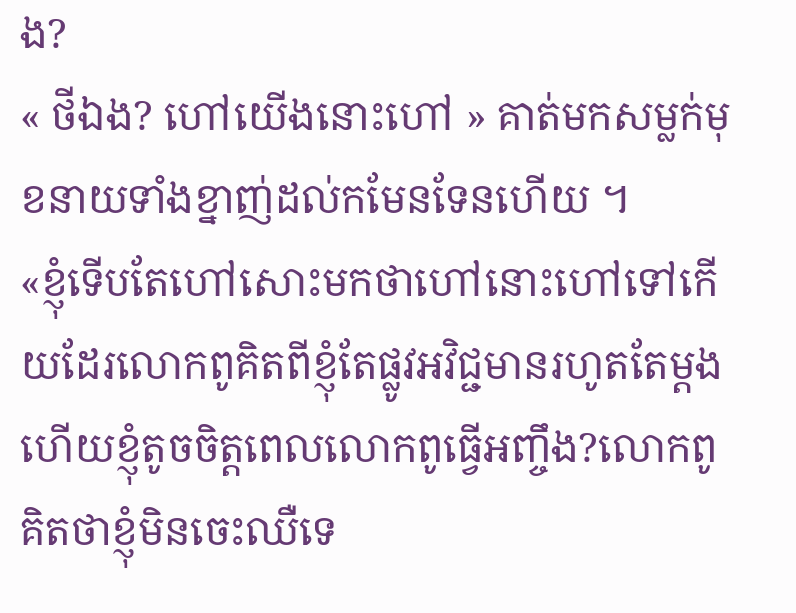ង?
« ថីឯង? ហៅយើងនោះហៅ » គាត់មកសម្លក់មុខនាយទាំងខ្នាញ់ដល់កមែនទែនហើយ ។
«ខ្ញុំទើបតែហៅសោះមកថាហៅនោះហៅទៅកើយដែរលោកពូគិតពីខ្ញុំតែផ្លូវអវិជ្ជមានរហូតតែម្ដងហើយខ្ញុំតូចចិត្តពេលលោកពូធ្វើអញ្ចឹង?លោកពូគិតថាខ្ញុំមិនចេះឈឺទេ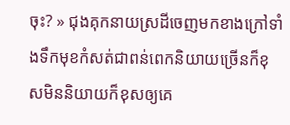ចុះ? » ជុងគុកនាយស្រដីចេញមកខាងក្រៅទាំងទឹកមុខកំសត់ជាពន់ពេកនិយាយច្រើនក៏ខុសមិននិយាយក៏ខុសឲ្យគេ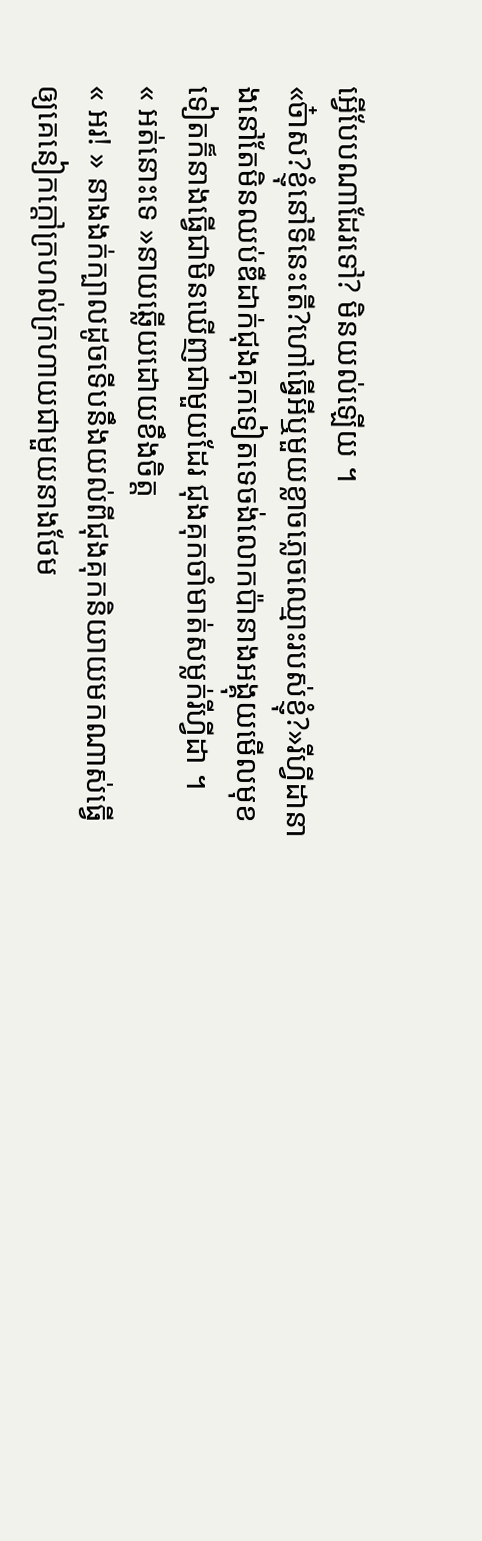អ្វើបែបណាដែរទៅ? មិនយល់ឡើយ ។
«ច៎ាស?ខ្ញុំនៅទីនេះតើ?ហៅធ្វើអីឬមួយខ្លាចភ្លេចឈ្មោះរបស់ខ្ញុំ?»រីហ្វីដានាងនៅតែមិនឈប់ឌឺដាក់ជុងគុកទៀតទេចង់លោកប៉ានាងអង្គុយមើលមុខទៀតក៏នាងធ្វើជាមិនឃើញជាមួយដែរ ជុងគុកចាំមាត់សម្លក់រីហ្វីដា ។
« អត់នោះទេ »នាយឆ្លើយដោយខឹងចិត្ត
« អរ! » នាងងក់ក្បាលដូចទើបនឹងយល់ពីជុងគុកនិយាយមកណាស់ធ្វើឲ្យគេនៀកក្ដៅក្រហល់ក្រហាយជាមួយនាងថែម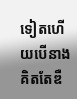ទៀតហើយបើនាងគិតតែឌឺ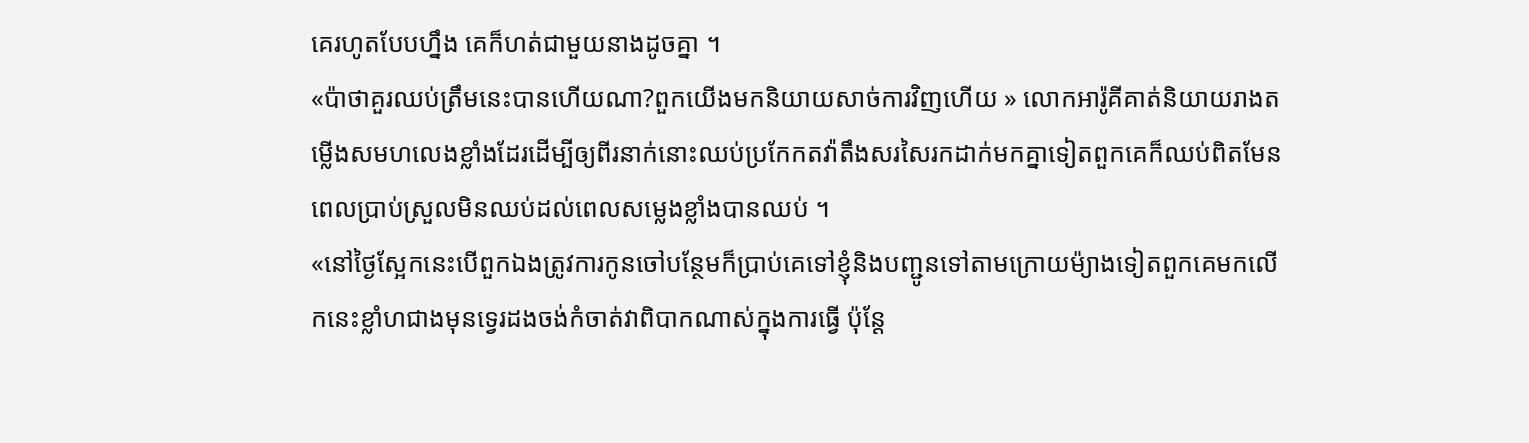គេរហូតបែបហ្នឹង គេក៏ហត់ជាមួយនាងដូចគ្នា ។
«ប៉ាថាគួរឈប់ត្រឹមនេះបានហើយណា?ពួកយើងមកនិយាយសាច់ការវិញហើយ » លោកអារ៉ូគីគាត់និយាយរាងតម្លើងសមហលេងខ្លាំងដែរដើម្បីឲ្យពីរនាក់នោះឈប់ប្រកែកតវ៉ាតឹងសរសៃរកដាក់មកគ្នាទៀតពួកគេក៏ឈប់ពិតមែនពេលប្រាប់ស្រួលមិនឈប់ដល់ពេលសម្លេងខ្លាំងបានឈប់ ។
«នៅថ្ងៃស្អែកនេះបើពួកឯងត្រូវការកូនចៅបន្ថែមក៏ប្រាប់គេទៅខ្ញុំនិងបញ្ជូនទៅតាមក្រោយម៉្យាងទៀតពួកគេមកលើកនេះខ្លាំហជាងមុនទ្វេរដងចង់កំចាត់វាពិបាកណាស់ក្នុងការធ្វើ ប៉ុន្តែ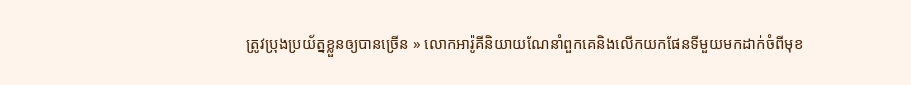ត្រូវប្រុងប្រយ័ត្នខ្លួនឲ្យបានច្រើន » លោកអារ៉ូគីនិយាយណែនាំពួកគេនិងលើកយកផែនទីមួយមកដាក់ចំពីមុខ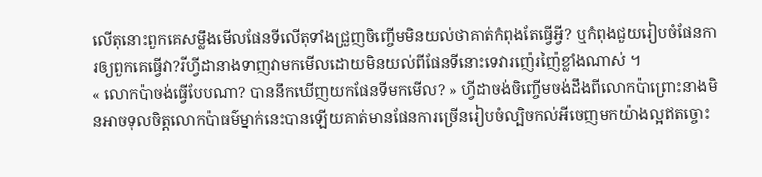លើតុនោះពួកគេសម្លឹងមើលផែនទីលើតុទាំងជ្រួញចិញ្ចើមមិនយល់ថាគាត់កំពុងតែធ្វើអ្វី? ឬកំពុងជួយរៀបចំផែនការឲ្យពួកគេធ្វើវា?រីហ្វីដានាងទាញវាមកមើលដោយមិនយល់ពីផែនទីនោះទេវារញ៉េរញ៉ៃខ្លាំងណាស់ ។
« លោកប៉ាចង់ធ្វើបែបណា? បាននឹកឃើញយកផែនទីមកមើល? » ហ្វីដាចង់ចិញ្ចើមចង់ដឹងពីលោកប៉ាព្រោះនាងមិនអាចទុលចិត្តលោកប៉ាធម៌ម្នាក់នេះបានឡើយគាត់មានផែនការច្រើនរៀបចំល្បិចកល់អីចេញមកយ៉ាងល្អឥតច្ចោះ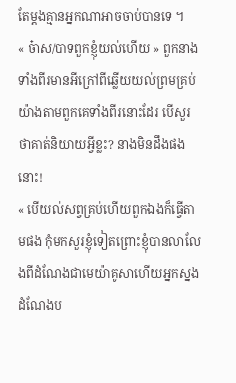តែម្ដងគ្មានអ្នកណាអាចចាប់បានទេ ។
« ច៎ាស/បាទពួកខ្ញុំយល់ហើយ » ពួកនាងទាំងពីរមានអីក្រៅពីឆ្លើយយល់ព្រមគ្រប់យ៉ាងតាមពួកគេទាំងពីរនោះដែរ បើសួរថាគាត់និយាយអ្វីខ្លះ? នាងមិនដឹងផងនោះ!
« បើយល់សព្វគ្រប់ហើយពួកឯងក៏ធ្វើតាមផង កុំមកសួរខ្ញុំទៀតព្រោះខ្ញុំបានលាលែងពីដំណែងជាមេយ៉ាគូសាហើយអ្នកស្នងដំណែងប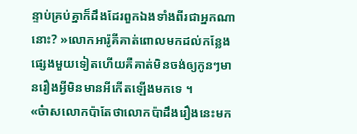ន្ទាប់គ្រប់គ្នាក៏ដឹងដែរពួកឯងទាំងពីរជាអ្នកណានោះ? »លោកអារ៉ូគីគាត់ពោលមកដល់កន្លែងផ្សេងមួយទៀតហើយគឺគាត់មិនចង់ឲ្យកូនៗមានរឿងអ្វីមិនមានអីកើតឡើងមកទេ ។
«ច៎ាសលោកប៉ាតែថាលោកប៉ាដឹងរឿងនេះមក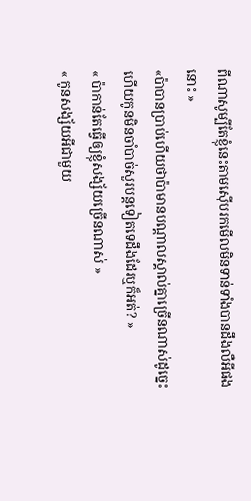ពីណាសូម្បីតែខ្ញុំនេះតាមស៊ើបរកមើលមិនទាន់ទាំងបានដឹងលឺអីផងនោះ »
«ប៉ាបានប្រាប់ហើយថាប៉ាមានបណ្ដាលស្គាល់គ្នាច្រើនណាស់ដូច្នេះហើយកូនមិនចាំបាច់សួរបន្តទៀតទេដឹងដែរឬក៏អត់? »
« ប៉ាកាន់តែធ្វើឲ្យខ្ញុំសង្ស័យច្រើនណាស់ »
« កូនសង្ស័យអីជាមួយ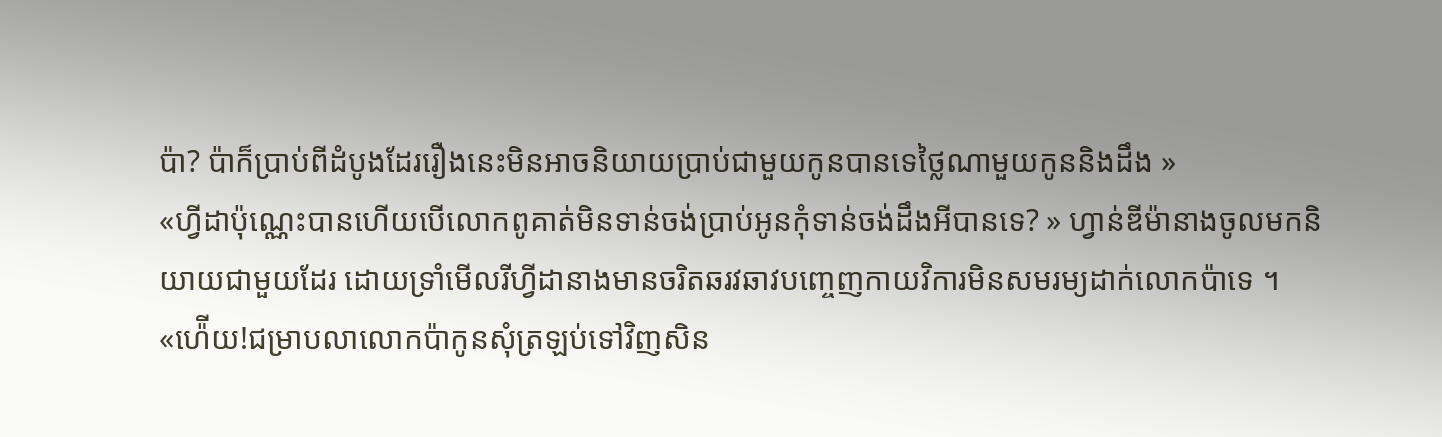ប៉ា? ប៉ាក៏ប្រាប់ពីដំបូងដែររឿងនេះមិនអាចនិយាយប្រាប់ជាមួយកូនបានទេថ្លៃណាមួយកូននិងដឹង »
«ហ្វីដាប៉ុណ្ណេះបានហើយបើលោកពូគាត់មិនទាន់ចង់ប្រាប់អូនកុំទាន់ចង់ដឹងអីបានទេ? » ហ្វាន់ឌីម៉ានាងចូលមកនិយាយជាមួយដែរ ដោយទ្រាំមើលរីហ្វីដានាងមានចរិតឆរវឆាវបញ្ចេញកាយវិការមិនសមរម្យដាក់លោកប៉ាទេ ។
«ហ៉ើយ!ជម្រាបលាលោកប៉ាកូនសុំត្រឡប់ទៅវិញសិន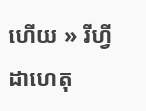ហើយ » រីហ្វីដាហេតុ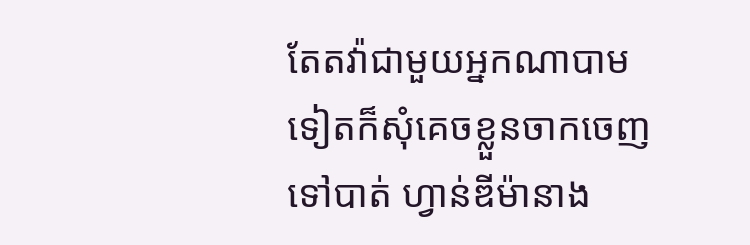តែតវ៉ាជាមួយអ្នកណាបាមទៀតក៏សុំគេចខ្លួនចាកចេញទៅបាត់ ហ្វាន់ឌីម៉ានាង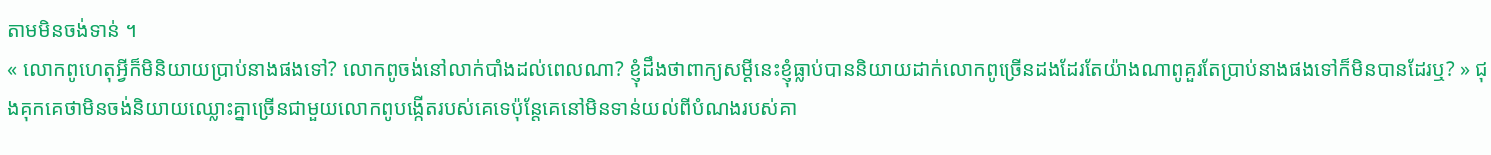តាមមិនចង់ទាន់ ។
« លោកពូហេតុអ្វីក៏មិនិយាយប្រាប់នាងផងទៅ? លោកពូចង់នៅលាក់បាំងដល់ពេលណា? ខ្ញុំដឹងថាពាក្យសម្ដីនេះខ្ញុំធ្លាប់បាននិយាយដាក់លោកពូច្រើនដងដែរតែយ៉ាងណាពូគួរតែប្រាប់នាងផងទៅក៏មិនបានដែរឬ? » ជុងគុកគេថាមិនចង់និយាយឈ្លោះគ្នាច្រើនជាមួយលោកពូបង្កើតរបស់គេទេប៉ុន្ដែគេនៅមិនទាន់យល់ពីបំណងរបស់គា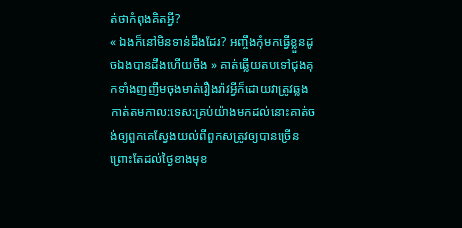ត់ថាកំពុងគិតអ្វី?
« ឯងក៏នៅមិនទាន់ដឹងដែរ? អញ្ចឹងកុំមកធ្វើខ្លួនដូចឯងបានដឹងហើយចឹង » គាត់ឆ្លើយតបទៅជុងគុកទាំងញញឹមចុងមាត់រឿងរ៉ាវអ្វីក៏ដោយវាត្រូវឆ្លងកាត់តមកាល:ទេស:គ្រប់យ៉ាងមកដល់នោះគាត់ចង់ឲ្យពួកគេស្វែងយល់ពីពួកសត្រូវឲ្យបានច្រើនព្រោះតែដល់ថ្ងៃខាងមុខ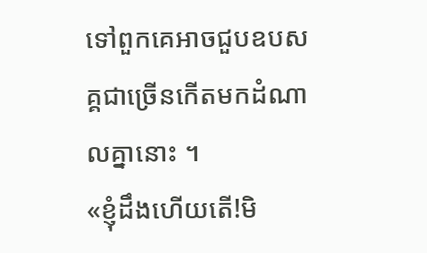ទៅពួកគេអាចជួបឧបសគ្គជាច្រើនកើតមកដំណាលគ្នានោះ ។
«ខ្ញុំដឹងហើយតើ!មិ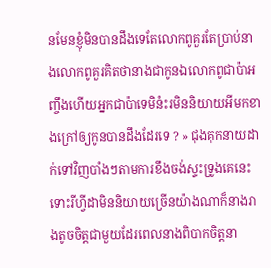នមែនខ្ញុំមិនបានដឹងទេតែលោកពូគួរតែប្រាប់នាងលោកពូគួរគិតថានាងជាកូនឯលោកពូជាប៉ាអញ្ចឹងហើយអ្នកជាប៉ាទេមិនំះរមិននិយាយអីមកខាងក្រៅឲ្យកូនបានដឹងដែរទេ ? » ជុងគុកនាយដាក់ទៅវិញបាំងៗតាមការខឹងចង់ស្ទះទ្រូងគេនេះទោះរីហ្វីដាមិននិយាយច្រើនយ៉ាងណាក៏នាងរាងតូចចិត្តជាមួយដែរពេលនាងពិបាកចិត្តនា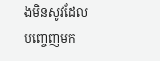ងមិនសូវដែលបញ្ចេញមក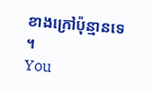ខាងក្រៅប៉ុន្មានទេ ។
You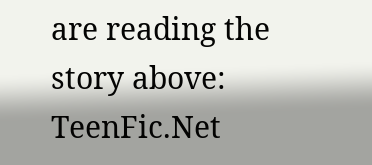are reading the story above: TeenFic.Net